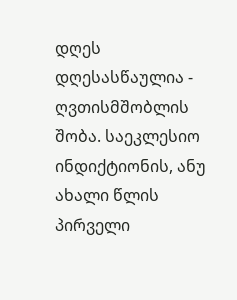დღეს დღესასწაულია - ღვთისმშობლის შობა. საეკლესიო ინდიქტიონის, ანუ ახალი წლის პირველი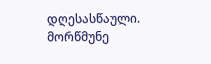დღესასწაული. მორწმუნე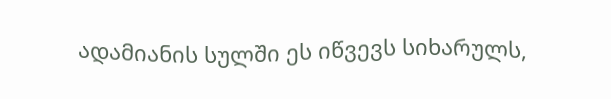ადამიანის სულში ეს იწვევს სიხარულს,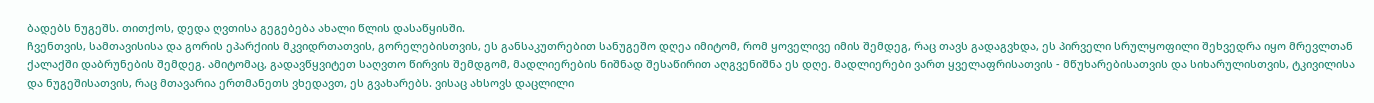ბადებს ნუგეშს. თითქოს, დედა ღვთისა გეგებება ახალი წლის დასაწყისში.
ჩვენთვის, სამთავისისა და გორის ეპარქიის მკვიდრთათვის, გორელებისთვის, ეს განსაკუთრებით სანუგეშო დღეა იმიტომ, რომ ყოველივე იმის შემდეგ, რაც თავს გადაგვხდა, ეს პირველი სრულყოფილი შეხვედრა იყო მრევლთან ქალაქში დაბრუნების შემდეგ. ამიტომაც, გადავწყვიტეთ საღვთო წირვის შემდგომ, მადლიერების ნიშნად შესაწირით აღგვენიშნა ეს დღე. მადლიერები ვართ ყველაფრისათვის - მწუხარებისათვის და სიხარულისთვის, ტკივილისა და ნუგეშისათვის, რაც მთავარია ერთმანეთს ვხედავთ, ეს გვახარებს. ვისაც ახსოვს დაცლილი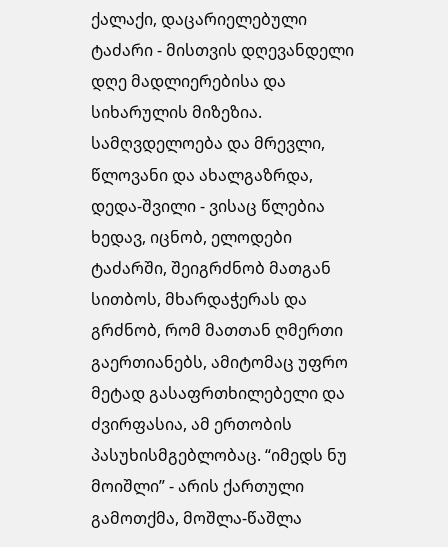ქალაქი, დაცარიელებული ტაძარი - მისთვის დღევანდელი დღე მადლიერებისა და სიხარულის მიზეზია. სამღვდელოება და მრევლი, წლოვანი და ახალგაზრდა, დედა-შვილი - ვისაც წლებია ხედავ, იცნობ, ელოდები ტაძარში, შეიგრძნობ მათგან სითბოს, მხარდაჭერას და გრძნობ, რომ მათთან ღმერთი გაერთიანებს, ამიტომაც უფრო მეტად გასაფრთხილებელი და ძვირფასია, ამ ერთობის პასუხისმგებლობაც. “იმედს ნუ მოიშლი” - არის ქართული გამოთქმა, მოშლა-წაშლა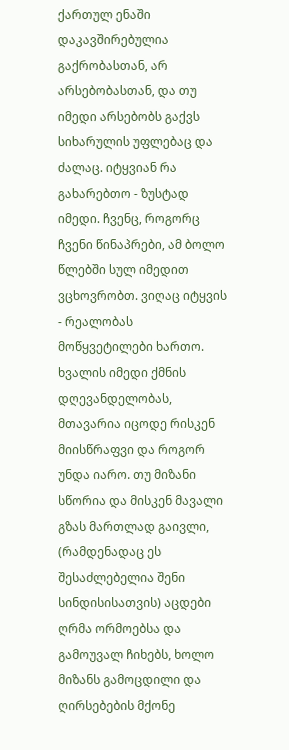ქართულ ენაში დაკავშირებულია გაქრობასთან, არ არსებობასთან, და თუ იმედი არსებობს გაქვს სიხარულის უფლებაც და ძალაც. იტყვიან რა გახარებთო - ზუსტად იმედი. ჩვენც, როგორც ჩვენი წინაპრები, ამ ბოლო წლებში სულ იმედით ვცხოვრობთ. ვიღაც იტყვის - რეალობას მოწყვეტილები ხართო. ხვალის იმედი ქმნის დღევანდელობას, მთავარია იცოდე რისკენ მიისწრაფვი და როგორ უნდა იარო. თუ მიზანი სწორია და მისკენ მავალი გზას მართლად გაივლი, (რამდენადაც ეს შესაძლებელია შენი სინდისისათვის) აცდები ღრმა ორმოებსა და გამოუვალ ჩიხებს, ხოლო მიზანს გამოცდილი და ღირსებების მქონე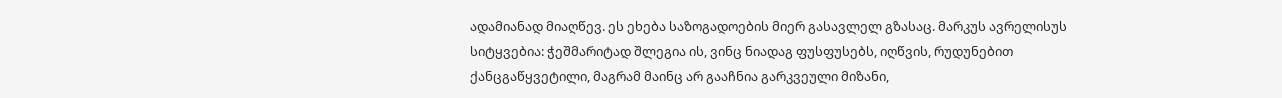ადამიანად მიაღწევ. ეს ეხება საზოგადოების მიერ გასავლელ გზასაც. მარკუს ავრელისუს სიტყვებია: ჭეშმარიტად შლეგია ის, ვინც ნიადაგ ფუსფუსებს, იღწვის, რუდუნებით ქანცგაწყვეტილი, მაგრამ მაინც არ გააჩნია გარკვეული მიზანი,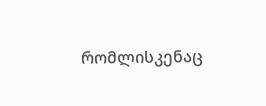რომლისკენაც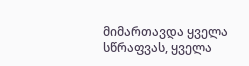მიმართავდა ყველა სწრაფვას, ყველა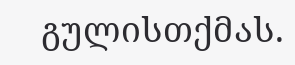გულისთქმას.